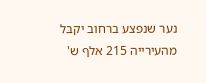נער שנפצע ברחוב יקבל מהעירייה 215 אלף ש'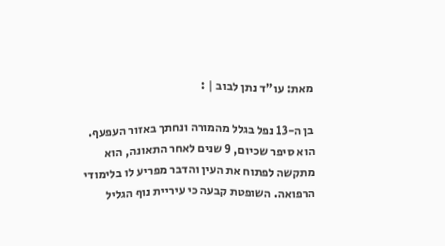מאת: עו"ד נתן לבוב | :

בן ה-13 נפל בגלל מהמורה ונחתך באזור העפעף. הוא סיפר שכיום, 9 שנים לאחר התאונה, הוא מתקשה לפתוח את העין והדבר מפריע לו בלימודי הרפואה. השופטת קבעה כי עיריית נוף הגליל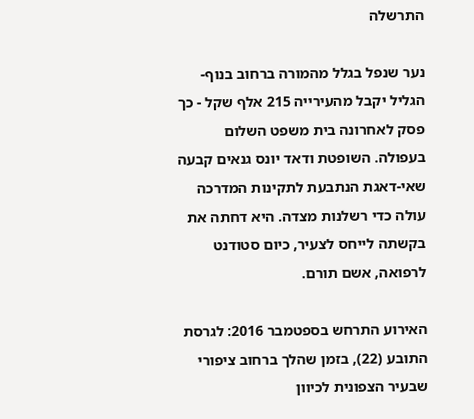התרשלה

נער שנפל בגלל מהמורה ברחוב בנוף-הגליל יקבל מהעירייה 215 אלף שקל - כך פסק לאחרונה בית משפט השלום בעפולה. השופטת ודאד יונס גנאים קבעה שאי-דאגת הנתבעת לתקינות המדרכה עולה כדי רשלנות מצדה. היא דחתה את בקשתה לייחס לצעיר, כיום סטודנט לרפואה, אשם תורם.

האירוע התרחש בספטמבר 2016: לגרסת התובע (22), בזמן שהלך ברחוב ציפורי שבעיר הצפונית לכיוון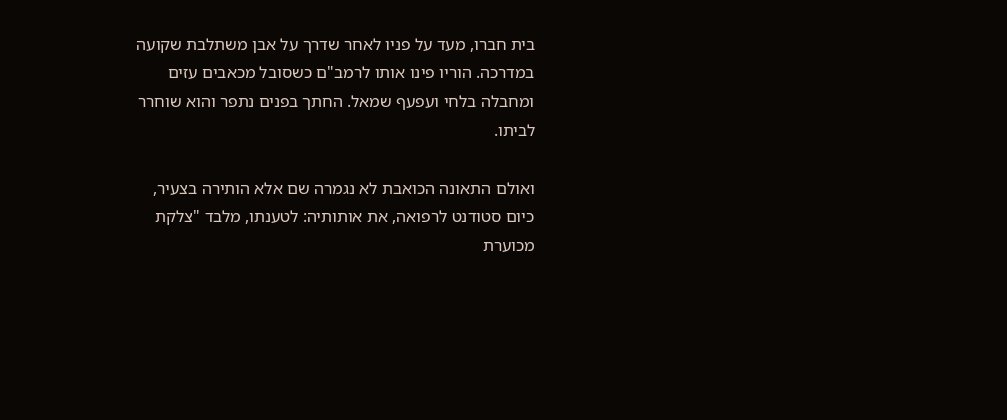בית חברו, מעד על פניו לאחר שדרך על אבן משתלבת שקועה במדרכה. הוריו פינו אותו לרמב"ם כשסובל מכאבים עזים ומחבלה בלחי ועפעף שמאל. החתך בפנים נתפר והוא שוחרר לביתו.

ואולם התאונה הכואבת לא נגמרה שם אלא הותירה בצעיר, כיום סטודנט לרפואה, את אותותיה: לטענתו, מלבד "צלקת מכוערת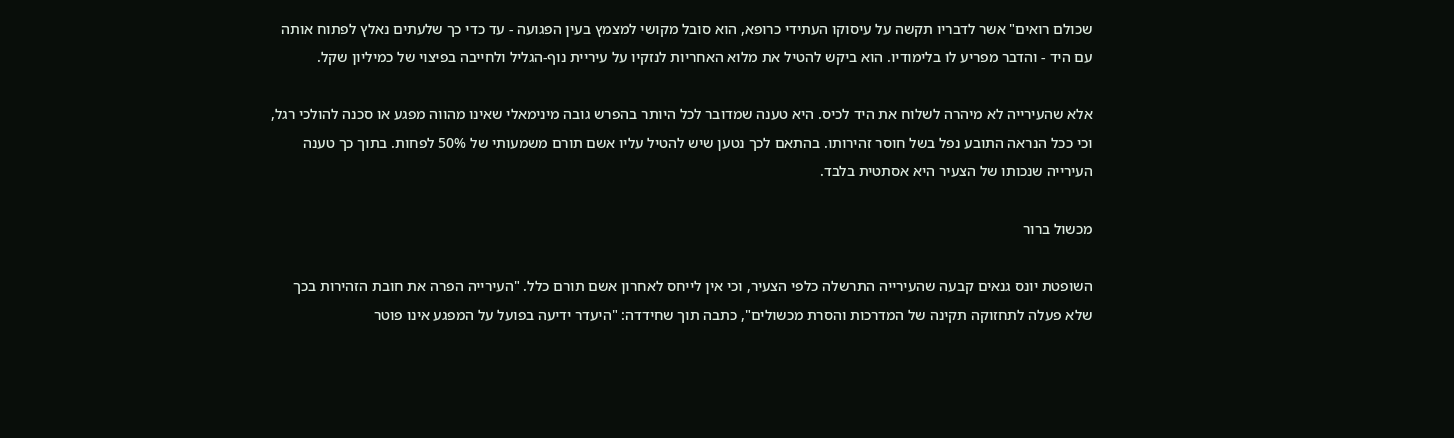שכולם רואים" אשר לדבריו תקשה על עיסוקו העתידי כרופא, הוא סובל מקושי למצמץ בעין הפגועה - עד כדי כך שלעתים נאלץ לפתוח אותה עם היד - והדבר מפריע לו בלימודיו. הוא ביקש להטיל את מלוא האחריות לנזקיו על עיריית נוף-הגליל ולחייבה בפיצוי של כמיליון שקל.

אלא שהעירייה לא מיהרה לשלוח את היד לכיס. היא טענה שמדובר לכל היותר בהפרש גובה מינימאלי שאינו מהווה מפגע או סכנה להולכי רגל, וכי ככל הנראה התובע נפל בשל חוסר זהירותו. בהתאם לכך נטען שיש להטיל עליו אשם תורם משמעותי של 50% לפחות. בתוך כך טענה העירייה שנכותו של הצעיר היא אסתטית בלבד.

מכשול ברור

השופטת יונס גנאים קבעה שהעירייה התרשלה כלפי הצעיר, וכי אין לייחס לאחרון אשם תורם כלל. "העירייה הפרה את חובת הזהירות בכך שלא פעלה לתחזוקה תקינה של המדרכות והסרת מכשולים", כתבה תוך שחידדה: "היעדר ידיעה בפועל על המפגע אינו פוטר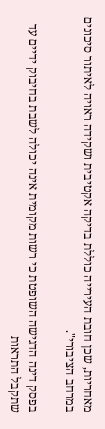מאחריות, שכן חובת העירייה כוללת בדיקה אקטיבית ושקידה ראויה לאיתור סיכונים במרחב הציבורי".

בפסק דינה הדגישה השופטת כי רשות מקומית אינה יכולה לשבת בחיבוק ידיים עד שתקבל התראות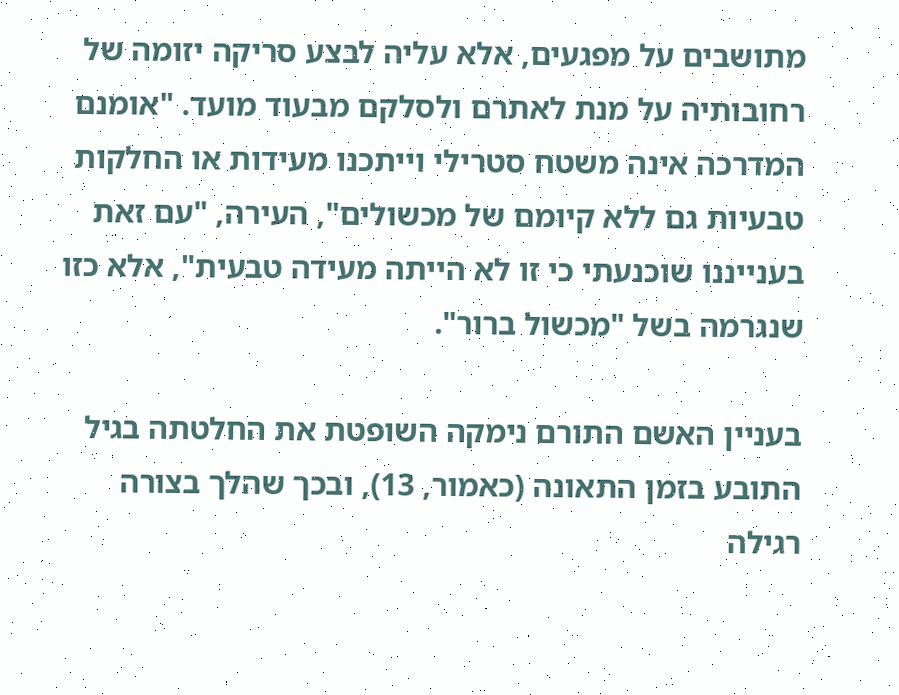מתושבים על מפגעים, אלא עליה לבצע סריקה יזומה של רחובותיה על מנת לאתרם ולסלקם מבעוד מועד. "אומנם המדרכה אינה משטח סטרילי וייתכנו מעידות או החלקות טבעיות גם ללא קיומם של מכשולים", העירה, "עם זאת בענייננו שוכנעתי כי זו לא הייתה מעידה טבעית", אלא כזו שנגרמה בשל "מכשול ברור".

בעניין האשם התורם נימקה השופטת את החלטתה בגיל התובע בזמן התאונה (כאמור, 13), ובכך שהלך בצורה רגילה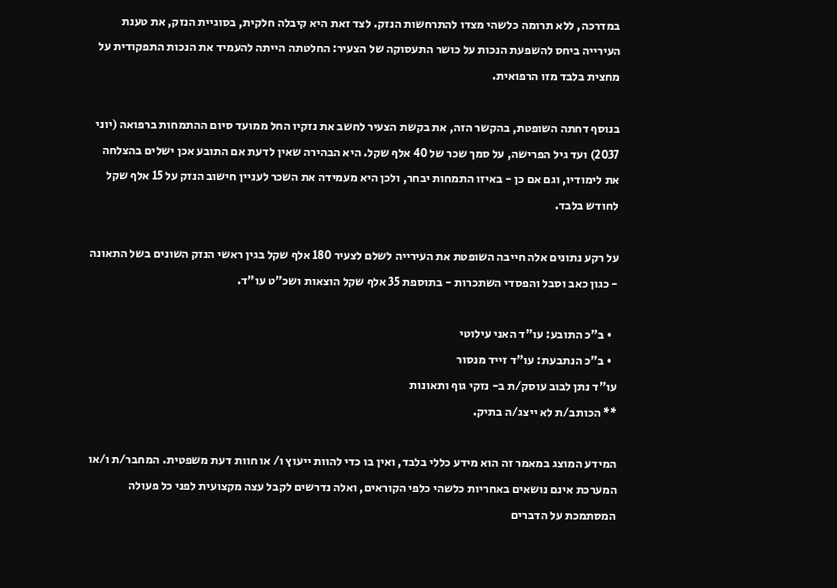במדרכה, ללא תרומה כלשהי מצדו להתרחשות הנזק. לצד זאת היא קיבלה חלקית, בסוגיית הנזק, את טענת העירייה ביחס להשפעת הנכות על כושר התעסוקה של הצעיר: החלטתה הייתה להעמיד את הנכות התפקודית על מחצית בלבד מזו הרפואית.

בנוסף דחתה השופטת, בהקשר הזה, את בקשת הצעיר לחשב את נזקיו החל ממועד סיום ההתמחות ברפואה (יוני 2037) ועד גיל הפרישה, על סמך שכר של 40 אלף שקל. היא הבהירה שאין לדעת אם התובע אכן ישלים בהצלחה את לימודיו, וגם אם כן - באיזו התמחות יבחר, ולכן היא מעמידה את השכר לעניין חישוב הנזק על 15 אלף שקל לחודש בלבד.

על רקע נתונים אלה חייבה השופטת את העירייה לשלם לצעיר 180 אלף שקל בגין ראשי הנזק השונים בשל התאונה - כגון כאב וסבל והפסדי השתכרות - בתוספת 35 אלף שקל הוצאות ושכ"ט עו"ד.

  • ב"כ התובע: עו"ד האני עילוטי
  • ב"כ הנתבעת: עו"ד זייד מנסור
עו"ד נתן לבוב עוסק/ת ב- נזקי גוף ותאונות
** הכותב/ת לא ייצג/ה בתיק.

המידע המוצג במאמר זה הוא מידע כללי בלבד, ואין בו כדי להוות ייעוץ ו/ או חוות דעת משפטית. המחבר/ת ו/או המערכת אינם נושאים באחריות כלשהי כלפי הקוראים, ואלה נדרשים לקבל עצה מקצועית לפני כל פעולה המסתמכת על הדברים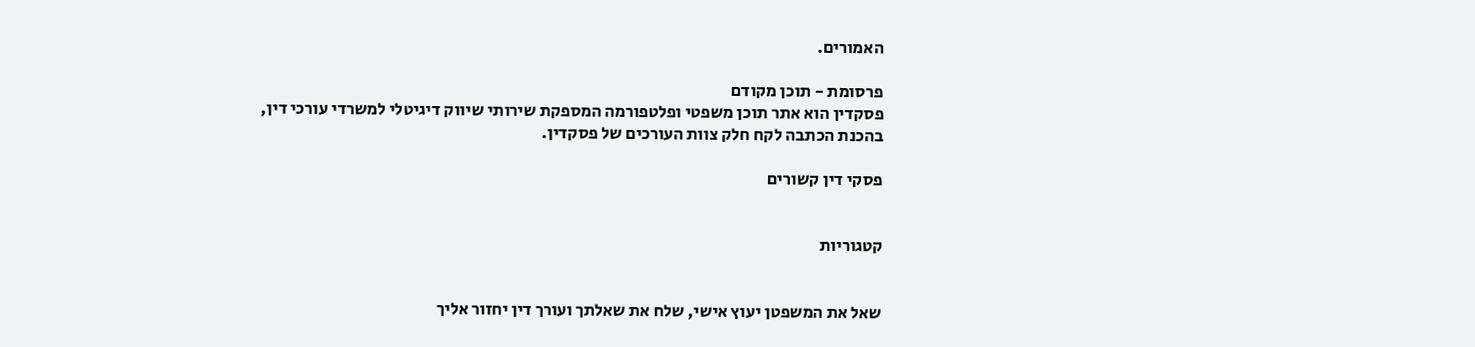האמורים.

פרסומת - תוכן מקודם
פסקדין הוא אתר תוכן משפטי ופלטפורמה המספקת שירותי שיווק דיגיטלי למשרדי עורכי דין,
בהכנת הכתבה לקח חלק צוות העורכים של פסקדין.

פסקי דין קשורים


קטגוריות


שאל את המשפטן יעוץ אישי, שלח את שאלתך ועורך דין יחזור אליך